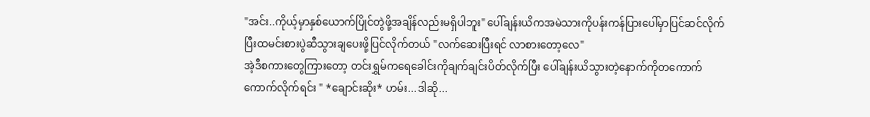"အင်း..ကိုယ့်မှာနှစ်ယောက်ပြိုင်တွဲဖို့အချိန်လည်းမရှိပါဘူး" ပေါ်ချန်းယိကအမဲသားကိုပန်းကန်ပြားပေါ်မှာပြင်ဆင်လိုက်ပြီးထမင်းစားပွဲဆီသွားချပေးဖို့ပြင်လိုက်တယ် "လက်ဆေးပြီးရင် လာစားတော့လေ"
အဲ့ဒီစကားတွေကြားတော့ တင်းရွှမ်ကရေခေါင်းကိုချက်ချင်းပိတ်လိုက်ပြီး ပေါ်ချန်းယိသွားတဲ့နောက်ကိုတကောက်ကောက်လိုက်ရင်း " *ချောင်းဆိုး* ဟမ်း...ဒါဆို...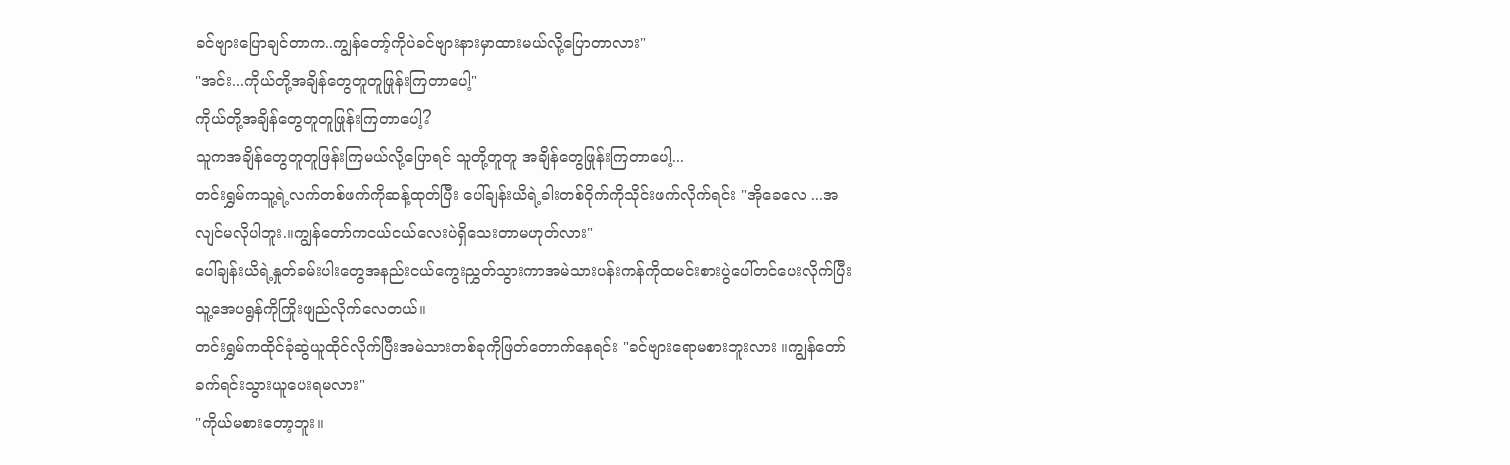ခင်ဗျားပြောချင်တာက..ကျွန်တော့်ကိုပဲခင်ဗျားနားမှာထားမယ်လို့ပြောတာလား"
"အင်း...ကိုယ်တို့အချိန်တွေတူတူဖြုန်းကြတာပေါ့"
ကိုယ်တို့အချိန်တွေတူတူဖြုန်းကြတာပေါ့?
သူကအချိန်တွေတူတူဖြန်းကြမယ်လို့ပြောရင် သူတို့တူတူ အချိန်တွေဖြုန်းကြတာပေါ့...
တင်းရွှမ်ကသူ့ရဲ့လက်တစ်ဖက်ကိုဆန့်ထုတ်ပြီး ပေါ်ချန်းယိရဲ့ခါးတစ်ဝိုက်ကိုသိုင်းဖက်လိုက်ရင်း "အိုခေလေ ...အလျင်မလိုပါဘူး.။ကျွန်တော်ကငယ်ငယ်လေးပဲရှိသေးတာမဟုတ်လား"
ပေါ်ချန်းယိရဲ့နှုတ်ခမ်းပါးတွေအနည်းငယ်ကွေးညွှတ်သွားကာအမဲသားပန်းကန်ကိုထမင်းစားပွဲပေါ်တင်ပေးလိုက်ပြီး သူ့အေပရွန်ကိုကြိုးဖျည်လိုက်လေတယ်။
တင်းရွှမ်ကထိုင်ခုံဆွဲယူထိုင်လိုက်ပြီးအမဲသားတစ်ခုကိုဖြတ်တောက်နေရင်း "ခင်ဗျားရောမစားဘူးလား ။ကျွန်တော်ခက်ရင်းသွားယူပေးရမလား"
"ကိုယ်မစားတော့ဘူး။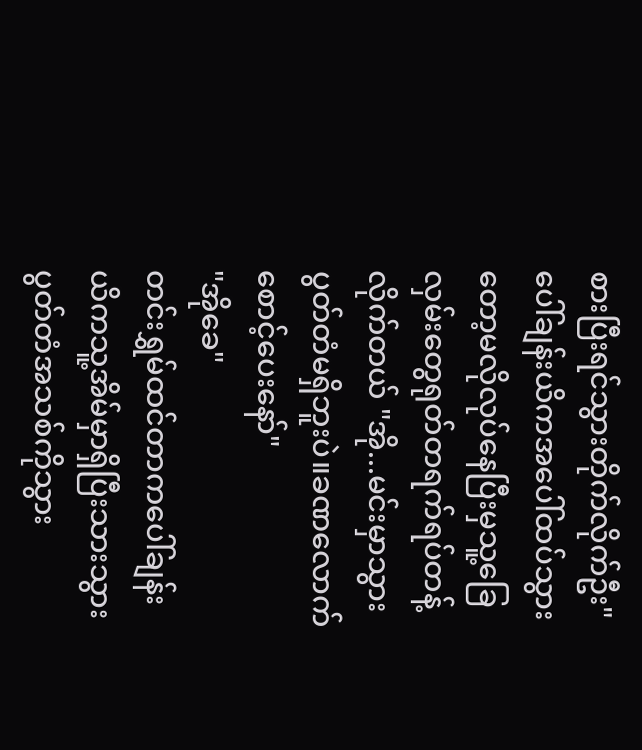စားပြီးရင်သွားတိုက်လိုက်ဦး" ပေါ်ချန်းယိကအပေါ်ထပ်သွားတော့မလိုလုပ်နေပြီးမှသူ့ခြေလှမ်းတွေရုတ်တရက်ရပ်တန့်လိုက်တယ် "အို...မင်းမှာသွားပွတ်တံမရှိဘူးပဲ။ခဏလောက်စောင့်ပေးနော်"
"အိုခေ"
တင်းရွှမ်ထင်တာကပေါ်ချန်းယိကသူ့အိမ်မှာရှိပြီးသားသွားပွတ်တံအသစ်ကိုသွား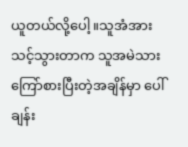ယူတယ်လို့ပေါ့။သူအံအားသင့်သွားတာက သူအမဲသားကြော်စားပြီးတဲ့အချိန်မှာ ပေါ်ချန်း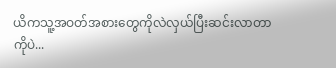ယိကသူ့အဝတ်အစားတွေကိုလဲလှယ်ပြီးဆင်းလာတာကိုပဲ...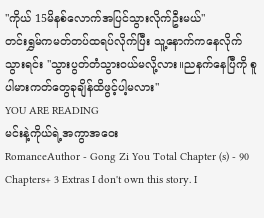"ကိုယ် 15မိနစ်လောက်အပြင်သွားလိုက်ဦးမယ်"
တင်းရွှမ်ကမတ်တပ်ထရပ်လိုက်ပြီး သူ့နောက်ကနေလိုက်သွားရင်း "သွားပွတ်တံသွားဝယ်မလို့လား။ညနက်နေပြီကို စူပါမားကတ်တွေခုချိန်ထိဖွင့်ပါ့မလား"
YOU ARE READING
မင်းနဲ့ကိုယ်ရဲ့အကွာအဝေး
RomanceAuthor - Gong Zi You Total Chapter (s) - 90 Chapters+ 3 Extras I don't own this story. I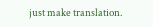just make translation.